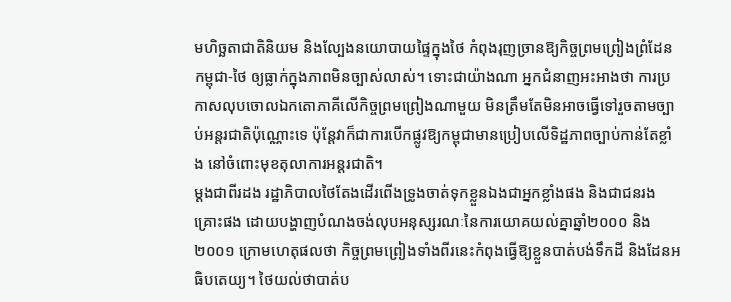មហិច្ឆតាជាតិនិយម និងល្បែងនយោបាយផ្ទៃក្នុងថៃ កំពុងរុញច្រានឱ្យកិច្ចព្រមព្រៀងព្រំដែនកម្ពុជា-ថៃ ឲ្យធ្លាក់ក្នុងភាពមិនច្បាស់លាស់។ ទោះជាយ៉ាងណា អ្នកជំនាញអះអាងថា ការប្រកាសលុបចោលឯកតោភាគីលើកិច្ចព្រមព្រៀងណាមួយ មិនត្រឹមតែមិនអាចធ្វើទៅរួចតាមច្បាប់អន្តរជាតិប៉ុណ្ណោះទេ ប៉ុន្តែវាក៏ជាការបើកផ្លូវឱ្យកម្ពុជាមានប្រៀបលើទិដ្ឋភាពច្បាប់កាន់តែខ្លាំង នៅចំពោះមុខតុលាការអន្តរជាតិ។
ម្ដងជាពីរដង រដ្ឋាភិបាលថៃតែងដើរពើងទ្រូងចាត់ទុកខ្លួនឯងជាអ្នកខ្លាំងផង និងជាជនរងគ្រោះផង ដោយបង្ហាញបំណងចង់លុបអនុស្សរណៈនៃការយោគយល់គ្នាឆ្នាំ២០០០ និង២០០១ ក្រោមហេតុផលថា កិច្ចព្រមព្រៀងទាំងពីរនេះកំពុងធ្វើឱ្យខ្លួនបាត់បង់ទឹកដី និងដែនអធិបតេយ្យ។ ថៃយល់ថាបាត់ប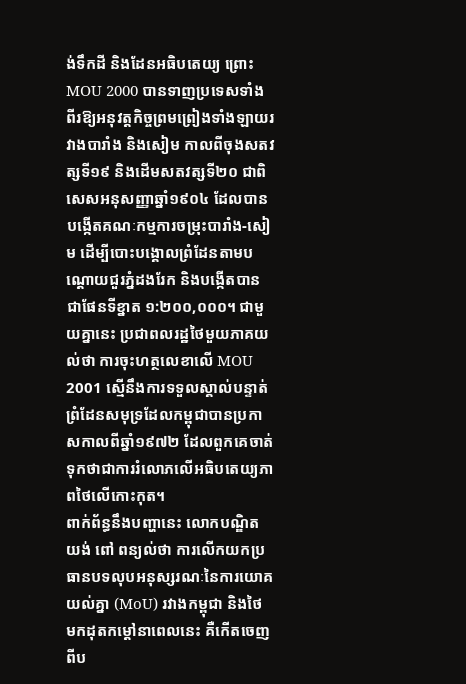ង់ទឹកដី និងដែនអធិបតេយ្យ ព្រោះ MOU 2000 បានទាញប្រទេសទាំងពីរឱ្យអនុវត្តកិច្ចព្រមព្រៀងទាំងឡាយរវាងបារាំង និងសៀម កាលពីចុងសតវត្សទី១៩ និងដើមសតវត្សទី២០ ជាពិសេសអនុសញ្ញាឆ្នាំ១៩០៤ ដែលបានបង្កើតគណៈកម្មការចម្រុះបារាំង-សៀម ដើម្បីបោះបង្គោលព្រំដែនតាមបណ្តោយជួរភ្នំដងរែក និងបង្កើតបានជាផែនទីខ្នាត ១:២០០,០០០។ ជាមួយគ្នានេះ ប្រជាពលរដ្ឋថៃមួយភាគយល់ថា ការចុះហត្ថលេខាលើ MOU 2001 ស្មើនឹងការទទួលស្គាល់បន្ទាត់ព្រំដែនសមុទ្រដែលកម្ពុជាបានប្រកាសកាលពីឆ្នាំ១៩៧២ ដែលពួកគេចាត់ទុកថាជាការរំលោភលើអធិបតេយ្យភាពថៃលើកោះកុត។
ពាក់ព័ន្ធនឹងបញ្ហានេះ លោកបណ្ឌិត យង់ ពៅ ពន្យល់ថា ការលើកយកប្រធានបទលុបអនុស្សរណៈនៃការយោគយល់គ្នា (MoU) រវាងកម្ពុជា និងថៃ មកដុតកម្តៅនាពេលនេះ គឺកើតចេញពីប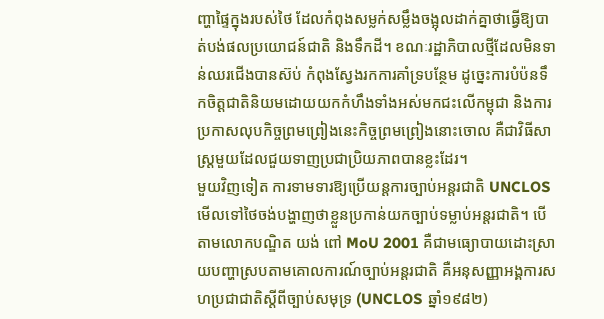ញ្ហាផ្ទៃក្នុងរបស់ថៃ ដែលកំពុងសម្លក់សម្លឹងចង្អុលដាក់គ្នាថាធ្វើឱ្យបាត់បង់ផលប្រយោជន៍ជាតិ និងទឹកដី។ ខណៈរដ្ឋាភិបាលថ្មីដែលមិនទាន់ឈរជើងបានស៊ប់ កំពុងស្វែងរកការគាំទ្របន្ថែម ដូច្នេះការបំប៉នទឹកចិត្តជាតិនិយមដោយយកកំហឹងទាំងអស់មកជះលើកម្ពុជា និងការប្រកាសលុបកិច្ចព្រមព្រៀងនេះកិច្ចព្រមព្រៀងនោះចោល គឺជាវិធីសាស្ត្រមួយដែលជួយទាញប្រជាប្រិយភាពបានខ្លះដែរ។
មួយវិញទៀត ការទាមទារឱ្យប្រើយន្តការច្បាប់អន្តរជាតិ UNCLOS មើលទៅថៃចង់បង្ហាញថាខ្លួនប្រកាន់យកច្បាប់ទម្លាប់អន្តរជាតិ។ បើតាមលោកបណ្ឌិត យង់ ពៅ MoU 2001 គឺជាមធ្យោបាយដោះស្រាយបញ្ហាស្របតាមគោលការណ៍ច្បាប់អន្តរជាតិ គឺអនុសញ្ញាអង្គការសហប្រជាជាតិស្តីពីច្បាប់សមុទ្រ (UNCLOS ឆ្នាំ១៩៨២)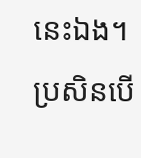នេះឯង។ ប្រសិនបើ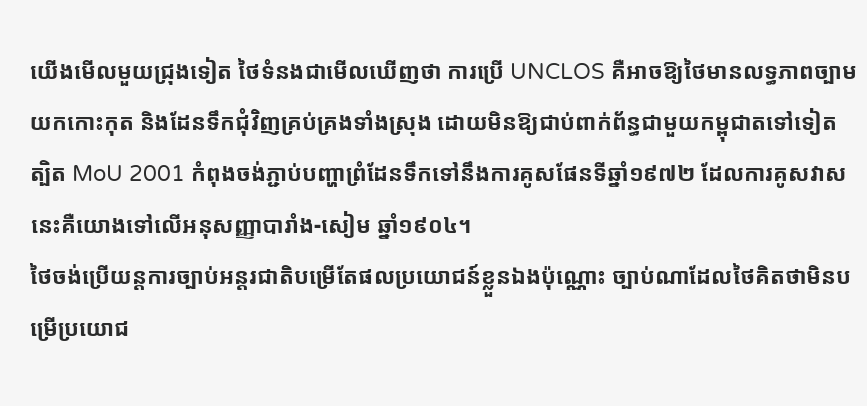យើងមើលមួយជ្រុងទៀត ថៃទំនងជាមើលឃើញថា ការប្រើ UNCLOS គឺអាចឱ្យថៃមានលទ្ធភាពច្បាមយកកោះកុត និងដែនទឹកជុំវិញគ្រប់គ្រងទាំងស្រុង ដោយមិនឱ្យជាប់ពាក់ព័ន្ធជាមួយកម្ពុជាតទៅទៀត ត្បិត MoU 2001 កំពុងចង់ភ្ជាប់បញ្ហាព្រំដែនទឹកទៅនឹងការគូសផែនទីឆ្នាំ១៩៧២ ដែលការគូសវាសនេះគឺយោងទៅលើអនុសញ្ញាបារាំង-សៀម ឆ្នាំ១៩០៤។
ថៃចង់ប្រើយន្តការច្បាប់អន្តរជាតិបម្រើតែផលប្រយោជន៍ខ្លួនឯងប៉ុណ្ណោះ ច្បាប់ណាដែលថៃគិតថាមិនបម្រើប្រយោជ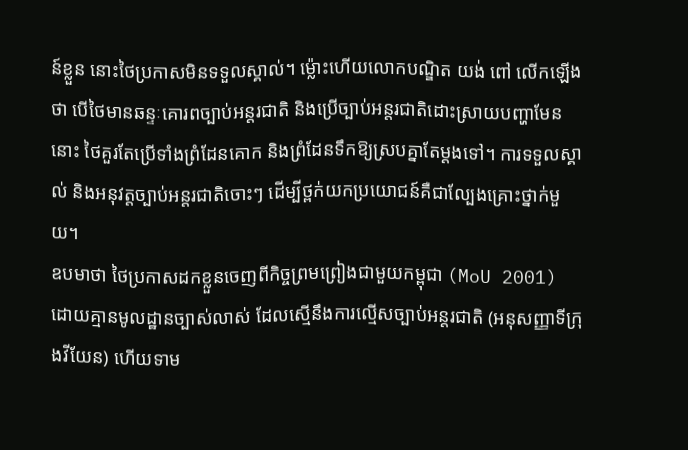ន៍ខ្លួន នោះថៃប្រកាសមិនទទួលស្គាល់។ ម្ល៉ោះហើយលោកបណ្ឌិត យង់ ពៅ លើកឡើងថា បើថៃមានឆន្ទៈគោរពច្បាប់អន្តរជាតិ និងប្រើច្បាប់អន្តរជាតិដោះស្រាយបញ្ហាមែននោះ ថៃគួរតែប្រើទាំងព្រំដែនគោក និងព្រំដែនទឹកឱ្យស្របគ្នាតែម្ដងទៅ។ ការទទួលស្គាល់ និងអនុវត្តច្បាប់អន្តរជាតិចោះៗ ដើម្បីថ្ពក់យកប្រយោជន៍គឺជាល្បែងគ្រោះថ្នាក់មួយ។
ឧបមាថា ថៃប្រកាសដកខ្លួនចេញពីកិច្ចព្រមព្រៀងជាមួយកម្ពុជា (MoU 2001) ដោយគ្មានមូលដ្ឋានច្បាស់លាស់ ដែលស្មើនឹងការល្មើសច្បាប់អន្តរជាតិ (អនុសញ្ញាទីក្រុងវីយែន) ហើយទាម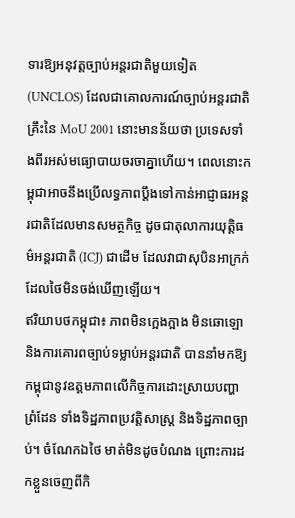ទារឱ្យអនុវត្តច្បាប់អន្តរជាតិមួយទៀត (UNCLOS) ដែលជាគោលការណ៍ច្បាប់អន្តរជាតិគ្រឹះនៃ MoU 2001 នោះមានន័យថា ប្រទេសទាំងពីរអស់មធ្យោបាយចរចាគ្នាហើយ។ ពេលនោះកម្ពុជាអាចនឹងប្រើលទ្ធភាពប្តឹងទៅកាន់អាជ្ញាធរអន្តរជាតិដែលមានសមត្ថកិច្ច ដូចជាតុលាការយុត្តិធម៌អន្តរជាតិ (ICJ) ជាដើម ដែលវាជាសុបិនអាក្រក់ដែលថៃមិនចង់ឃើញឡើយ។
ឥរិយាបថកម្ពុជា៖ ភាពមិនក្អេងក្អាង មិនឆោឡោ និងការគោរពច្បាប់ទម្លាប់អន្តរជាតិ បាននាំមកឱ្យកម្ពុជានូវឧត្តមភាពលើកិច្ចការដោះស្រាយបញ្ហាព្រំដែន ទាំងទិដ្ឋភាពប្រវត្តិសាស្ត្រ និងទិដ្ឋភាពច្បាប់។ ចំណែកឯថៃ មាត់មិនដូចបំណង ព្រោះការដកខ្លួនចេញពីកិ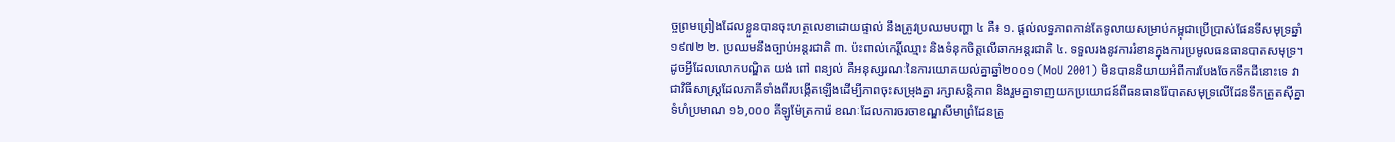ច្ចព្រមព្រៀងដែលខ្លួនបានចុះហត្ថលេខាដោយផ្ទាល់ នឹងត្រូវប្រឈមបញ្ហា ៤ គឺ៖ ១. ផ្តល់លទ្ធភាពកាន់តែទូលាយសម្រាប់កម្ពុជាប្រើប្រាស់ផែនទីសមុទ្រឆ្នាំ១៩៧២ ២. ប្រឈមនឹងច្បាប់អន្តរជាតិ ៣. ប៉ះពាល់កេរ្តិ៍ឈ្មោះ និងទំនុកចិត្តលើឆាកអន្តរជាតិ ៤. ទទួលរងនូវការរំខានក្នុងការប្រមូលធនធានបាតសមុទ្រ។
ដូចអ្វីដែលលោកបណ្ឌិត យង់ ពៅ ពន្យល់ គឺអនុស្សរណៈនៃការយោគយល់គ្នាឆ្នាំ២០០១ (MoU 2001) មិនបាននិយាយអំពីការបែងចែកទឹកដីនោះទេ វាជាវិធីសាស្ត្រដែលភាគីទាំងពីរបង្កើតឡើងដើម្បីភាពចុះសម្រុងគ្នា រក្សាសន្តិភាព និងរួមគ្នាទាញយកប្រយោជន៍ពីធនធានរ៉ែបាតសមុទ្រលើដែនទឹកត្រួតស៊ីគ្នាទំហំប្រមាណ ១៦,០០០ គីឡូម៉ែត្រការ៉េ ខណៈដែលការចរចាខណ្ឌសីមាព្រំដែនត្រូ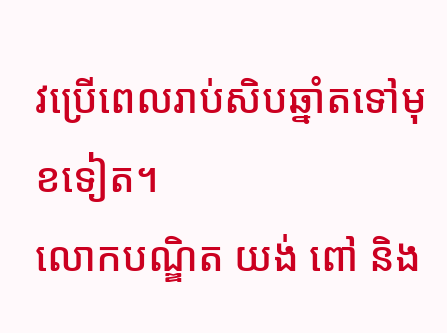វប្រើពេលរាប់សិបឆ្នាំតទៅមុខទៀត។
លោកបណ្ឌិត យង់ ពៅ និង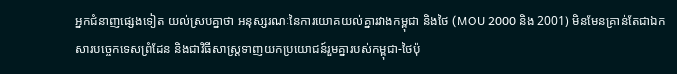អ្នកជំនាញផ្សេងទៀត យល់ស្របគ្នាថា អនុស្សរណៈនៃការយោគយល់គ្នារវាងកម្ពុជា និងថៃ (MOU 2000 និង 2001) មិនមែនគ្រាន់តែជាឯកសារបច្ចេកទេសព្រំដែន និងជាវិធីសាស្ត្រទាញយកប្រយោជន៍រួមគ្នារបស់កម្ពុជា-ថៃប៉ុ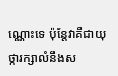ណ្ណោះទេ ប៉ុន្តែវាគឺជាយុថ្ការក្សាលំនឹងស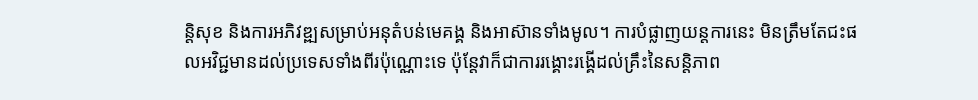ន្តិសុខ និងការអភិវឌ្ឍសម្រាប់អនុតំបន់មេគង្គ និងអាស៊ានទាំងមូល។ ការបំផ្លាញយន្តការនេះ មិនត្រឹមតែជះផលអវិជ្ជមានដល់ប្រទេសទាំងពីរប៉ុណ្ណោះទេ ប៉ុន្តែវាក៏ជាការរង្គោះរង្គើដល់គ្រឹះនៃសន្តិភាព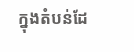ក្នុងតំបន់ដែ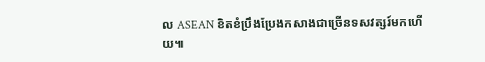ល ASEAN ខិតខំប្រឹងប្រែងកសាងជាច្រើនទសវត្សរ៍មកហើយ៕